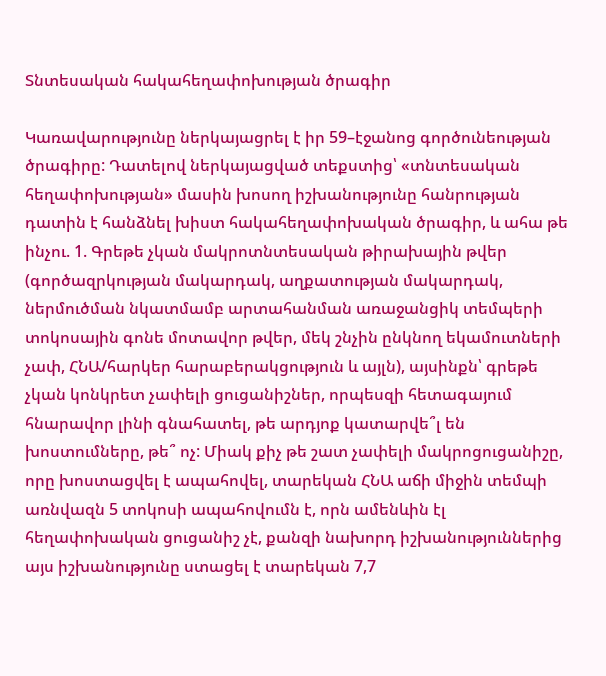Տնտեսական հակահեղափոխության ծրագիր

Կառավարությունը ներկայացրել է իր 59–էջանոց գործունեության ծրագիրը: Դատելով ներկայացված տեքստից՝ «տնտեսական հեղափոխության» մասին խոսող իշխանությունը հանրության դատին է հանձնել խիստ հակահեղափոխական ծրագիր, և ահա թե ինչու. 1. Գրեթե չկան մակրոտնտեսական թիրախային թվեր (գործազրկության մակարդակ, աղքատության մակարդակ, ներմուծման նկատմամբ արտահանման առաջանցիկ տեմպերի տոկոսային գոնե մոտավոր թվեր, մեկ շնչին ընկնող եկամուտների չափ, ՀՆԱ/հարկեր հարաբերակցություն և այլն), այսինքն՝ գրեթե չկան կոնկրետ չափելի ցուցանիշներ, որպեսզի հետագայում հնարավոր լինի գնահատել, թե արդյոք կատարվե՞լ են խոստումները, թե՞ ոչ: Միակ քիչ թե շատ չափելի մակրոցուցանիշը, որը խոստացվել է ապահովել, տարեկան ՀՆԱ աճի միջին տեմպի առնվազն 5 տոկոսի ապահովումն է, որն ամենևին էլ հեղափոխական ցուցանիշ չէ, քանզի նախորդ իշխանություններից այս իշխանությունը ստացել է տարեկան 7,7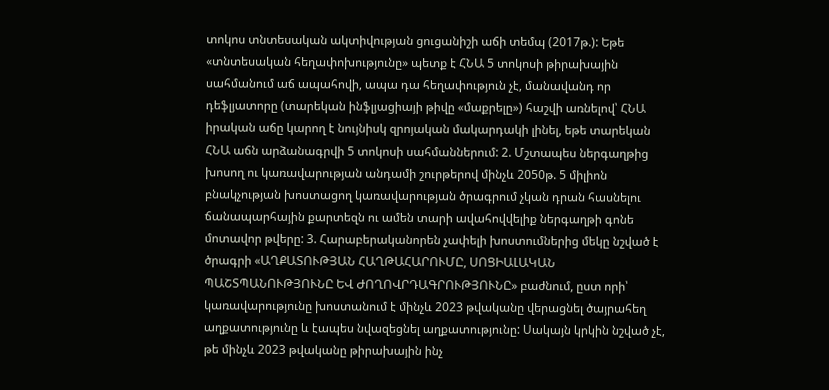տոկոս տնտեսական ակտիվության ցուցանիշի աճի տեմպ (2017թ.): Եթե «տնտեսական հեղափոխությունը» պետք է ՀՆԱ 5 տոկոսի թիրախային սահմանում աճ ապահովի, ապա դա հեղափություն չէ, մանավանդ որ դեֆլյատորը (տարեկան ինֆլյացիայի թիվը «մաքրելը») հաշվի առնելով՝ ՀՆԱ իրական աճը կարող է նույնիսկ զրոյական մակարդակի լինել, եթե տարեկան ՀՆԱ աճն արձանագրվի 5 տոկոսի սահմաններում: 2. Մշտապես ներգաղթից խոսող ու կառավարության անդամի շուրթերով մինչև 2050թ. 5 միլիոն բնակչության խոստացող կառավարության ծրագրում չկան դրան հասնելու ճանապարհային քարտեզն ու ամեն տարի ավահովվելիք ներգաղթի գոնե մոտավոր թվերը: 3. Հարաբերականորեն չափելի խոստումներից մեկը նշված է ծրագրի «ԱՂՔԱՏՈՒԹՅԱՆ ՀԱՂԹԱՀԱՐՈՒՄԸ, ՍՈՑԻԱԼԱԿԱՆ ՊԱՇՏՊԱՆՈՒԹՅՈՒՆԸ ԵՎ ԺՈՂՈՎՐԴԱԳՐՈՒԹՅՈՒՆԸ» բաժնում, ըստ որի՝ կառավարությունը խոստանում է մինչև 2023 թվականը վերացնել ծայրահեղ աղքատությունը և էապես նվազեցնել աղքատությունը: Սակայն կրկին նշված չէ, թե մինչև 2023 թվականը թիրախային ինչ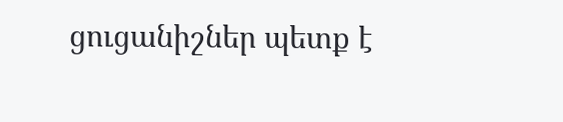ցուցանիշներ պետք է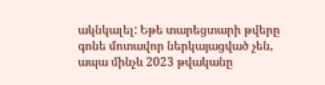ակնկալել: Եթե տարեցտարի թվերը գոնե մոտավոր ներկայացված չեն, ապա մինչև 2023 թվականը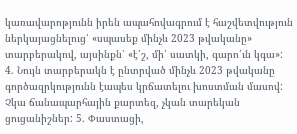կառավարոթյունն իրեն ապահովագրում է հաշվետվություն ներկայացնելուց՝ «սպասեք մինչև 2023 թվականը» տարբերակով, այսինքն՝ «է՛շ, մի՛ սատկի, գարո՛ւն կգա»: 4. Նույն տարբերակն է ընտրված մինչև 2023 թվականը գործազրկությունն էապես կրճատելու խոստման մասով: Չկա ճանապարհային քարտեզ, չկան տարեկան ցուցանիշներ: 5. Փաստացի,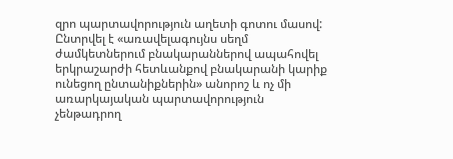զրո պարտավորություն աղետի գոտու մասով: Ընտրվել է «առավելագույնս սեղմ ժամկետներում բնակարաններով ապահովել երկրաշարժի հետևանքով բնակարանի կարիք ունեցող ընտանիքներին» անորոշ և ոչ մի առարկայական պարտավորություն չենթադրող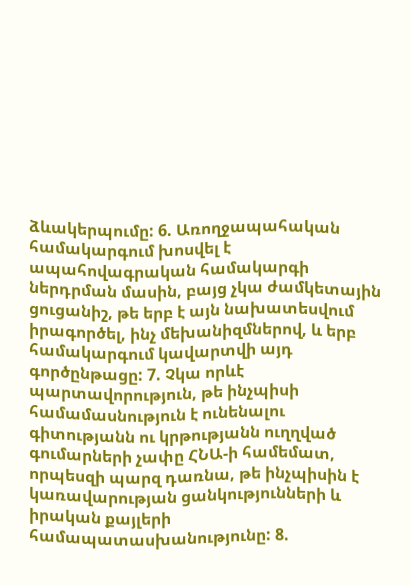ձևակերպումը: 6. Առողջապահական համակարգում խոսվել է ապահովագրական համակարգի ներդրման մասին, բայց չկա ժամկետային ցուցանիշ, թե երբ է այն նախատեսվում իրագործել, ինչ մեխանիզմներով, և երբ համակարգում կավարտվի այդ գործընթացը: 7. Չկա որևէ պարտավորություն, թե ինչպիսի համամասնություն է ունենալու գիտությանն ու կրթությանն ուղղված գումարների չափը ՀՆԱ-ի համեմատ, որպեսզի պարզ դառնա, թե ինչպիսին է կառավարության ցանկությունների և իրական քայլերի համապատասխանությունը: 8.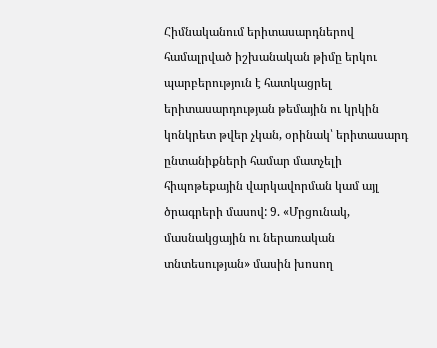Հիմնականում երիտասարդներով համալրված իշխանական թիմը երկու պարբերություն է հատկացրել երիտասարդության թեմային ու կրկին կոնկրետ թվեր չկան, օրինակ՝ երիտասարդ ընտանիքների համար մատչելի հիպոթեքային վարկավորման կամ այլ ծրագրերի մասով: 9. «Մրցունակ, մասնակցային ու ներառական տնտեսության» մասին խոսող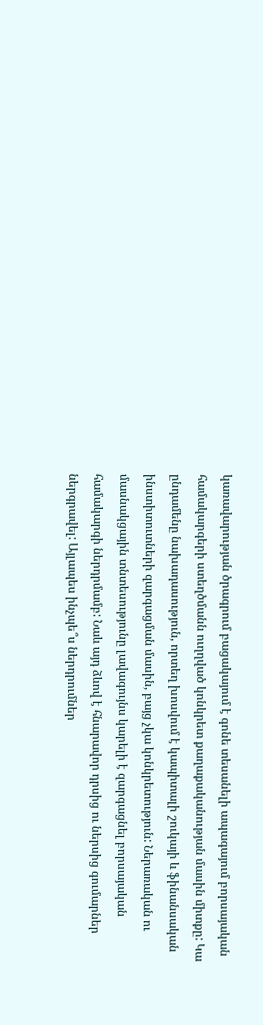կառավարության ծրագրում բացակայում է գոնե տեսանելի ապագայում բորսայական համակարգերի ստեղծմանն ուղղված կոնկրետ քաղաքականության մասին միտքը: Կա ընդամենը նախադասություն, որտեղ խոսվում է կապիտալի շուկայի և ֆինանսական ինստիտուտների զարգացման մասին, բայց չկա կոնկրետություն: Ներառական ու մասնակցային տնտեսությունը լավագույնս կարելի է զարգացնել բորսայական համակարգի ներդրմամբ: Նաև այդ ձևով է հնարավոր դրսից ու ներսից գումարներ ներգրավել: Այլապես ինչպե՞ս ներդրումներ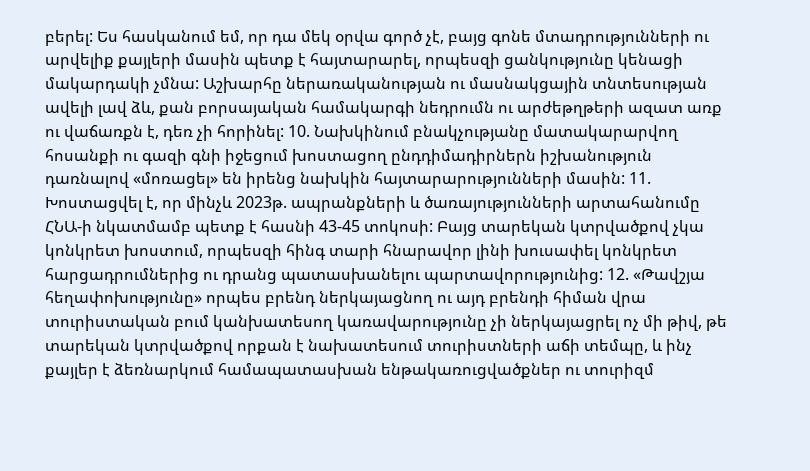բերել: Ես հասկանում եմ, որ դա մեկ օրվա գործ չէ, բայց գոնե մտադրությունների ու արվելիք քայլերի մասին պետք է հայտարարել, որպեսզի ցանկությունը կենացի մակարդակի չմնա: Աշխարհը ներառականության ու մասնակցային տնտեսության ավելի լավ ձև, քան բորսայական համակարգի նեդրումն ու արժեթղթերի ազատ առք ու վաճառքն է, դեռ չի հորինել: 10. Նախկինում բնակչությանը մատակարարվող հոսանքի ու գազի գնի իջեցում խոստացող ընդդիմադիրներն իշխանություն դառնալով «մոռացել» են իրենց նախկին հայտարարությունների մասին: 11. Խոստացվել է, որ մինչև 2023թ. ապրանքների և ծառայությունների արտահանումը ՀՆԱ-ի նկատմամբ պետք է հասնի 43-45 տոկոսի: Բայց տարեկան կտրվածքով չկա կոնկրետ խոստում, որպեսզի հինգ տարի հնարավոր լինի խուսափել կոնկրետ հարցադրումներից ու դրանց պատասխանելու պարտավորությունից: 12. «Թավշյա հեղափոխությունը» որպես բրենդ ներկայացնող ու այդ բրենդի հիման վրա տուրիստական բում կանխատեսող կառավարությունը չի ներկայացրել ոչ մի թիվ, թե տարեկան կտրվածքով որքան է նախատեսում տուրիստների աճի տեմպը, և ինչ քայլեր է ձեռնարկում համապատասխան ենթակառուցվածքներ ու տուրիզմ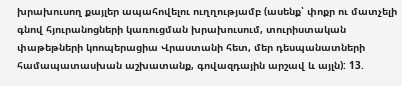խրախուսող քայլեր ապահովելու ուղղությամբ (ասենք՝ փոքր ու մատչելի գնով հյուրանոցների կառուցման խրախուսում, տուրիստական փաթեթների կոոպերացիա Վրաստանի հետ, մեր դեսպանատների համապատասխան աշխատանք, գովազդային արշավ և այլն): 13.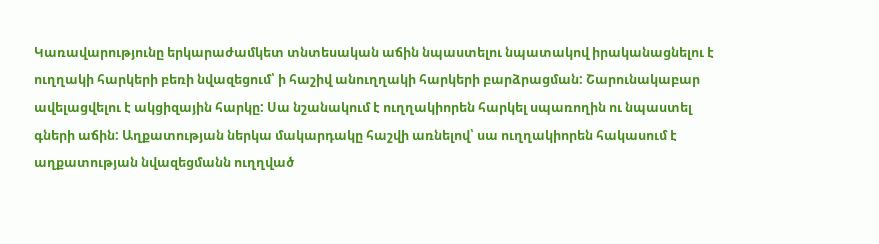Կառավարությունը երկարաժամկետ տնտեսական աճին նպաստելու նպատակով իրականացնելու է ուղղակի հարկերի բեռի նվազեցում՝ ի հաշիվ անուղղակի հարկերի բարձրացման: Շարունակաբար ավելացվելու է ակցիզային հարկը: Սա նշանակում է ուղղակիորեն հարկել սպառողին ու նպաստել գների աճին: Աղքատության ներկա մակարդակը հաշվի առնելով՝ սա ուղղակիորեն հակասում է աղքատության նվազեցմանն ուղղված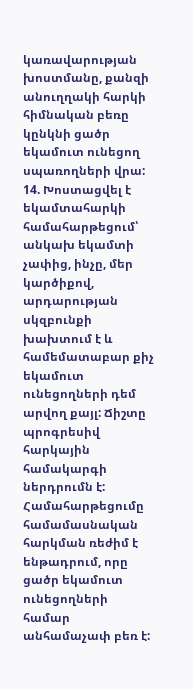կառավարության խոստմանը, քանզի անուղղակի հարկի հիմնական բեռը կընկնի ցածր եկամուտ ունեցող սպառողների վրա: 14. Խոստացվել է եկամտահարկի համահարթեցում՝ անկախ եկամտի չափից, ինչը, մեր կարծիքով, արդարության սկզբունքի խախտում է և համեմատաբար քիչ եկամուտ ունեցողների դեմ արվող քայլ: Ճիշտը պրոգրեսիվ հարկային համակարգի ներդրումն է: Համահարթեցումը համամասնական հարկման ռեժիմ է ենթադրում, որը ցածր եկամուտ ունեցողների համար անհամաչափ բեռ է: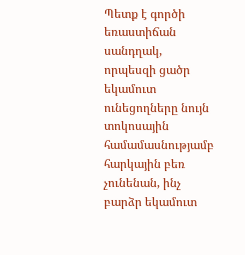Պետք է գործի եռաստիճան սանդղակ, որպեսզի ցածր եկամուտ ունեցողները նույն տոկոսային համամասնությամբ հարկային բեռ չունենան, ինչ բարձր եկամուտ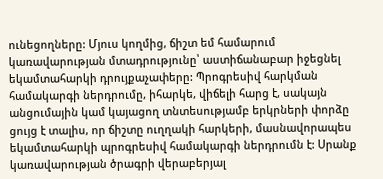ունեցողները: Մյուս կողմից, ճիշտ եմ համարում կառավարության մտադրությունը՝ աստիճանաբար իջեցնել եկամտահարկի դրույքաչափերը: Պրոգրեսիվ հարկման համակարգի ներդրումը, իհարկե, վիճելի հարց է, սակայն անցումային կամ կայացող տնտեսությամբ երկրների փորձը ցույց է տալիս, որ ճիշտը ուղղակի հարկերի, մասնավորապես եկամտահարկի պրոգրեսիվ համակարգի ներդրումն է: Սրանք կառավարության ծրագրի վերաբերյալ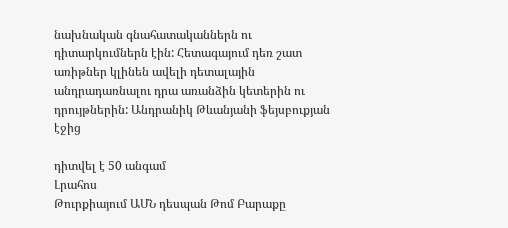նախնական գնահատականներն ու դիտարկումներն էին: Հետագայում դեռ շատ առիթներ կլինեն ավելի դետալային անդրադառնալու դրա առանձին կետերին ու դրույթներին: Անդրանիկ Թևանյանի ֆեյսբուքյան էջից

դիտվել է 50 անգամ
Լրահոս
Թուրքիայում ԱՄՆ դեսպան Թոմ Բարաքը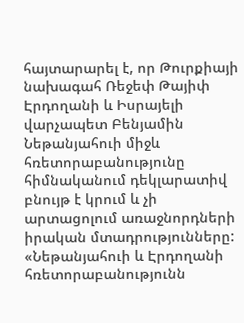հայտարարել է, որ Թուրքիայի նախագահ Ռեջեփ Թայիփ Էրդողանի և Իսրայելի վարչապետ Բենյամին Նեթանյահուի միջև հռետորաբանությունը հիմնականում դեկլարատիվ բնույթ է կրում և չի արտացոլում առաջնորդների իրական մտադրությունները: «Նեթանյահուի և Էրդողանի հռետորաբանությունն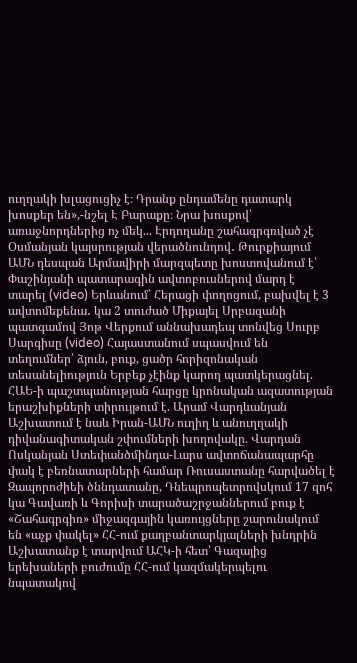ուղղակի խլացուցիչ է։ Դրանք ընդամենը դատարկ խոսքեր են»,-նշել Է Բարաքը։ Նրա խոսքով՝ առաջնորդներից ոչ մեկ... Էրդողանը շահագրգռված չէ Օսմանյան կայսրության վերածնունդով․ Թուրքիայում ԱՄՆ դեսպան Արմավիրի մարզպետը խոստովանում է՝ Փաշինյանի պատարագին ավտոբուսներով մարդ է տարել (video) Երևանում՝ Հերացի փողոցում, բախվել է 3 ավտոմեքենա․ կա 2 տուժած Միքայել Սրբազանի պատգամով Յոթ Վերքում աննախադեպ տոնվեց Սուրբ Սարգիսը (video) Հայաստանում սպասվում են տեղումներ՝ ձյուն, բուք, ցածր հորիզոնական տեսանելիություն Երբեք չէինք կարող պատկերացնել. ՀԱԵ-ի պաշտպանության հարցը կրոնական ազատության երաշխիքների տիրույթում է. Արամ Վարդևանյան Աշխատում է նաև Իրան-ԱՄՆ ուղիղ և անուղղակի դիվանագիտական շփումների խողովակը. Վարդան Ոսկանյան Ստեփանծմինդա-Լարս ավտոճանապարհը փակ է բեռնատարների համար Ռուսաստանը հարվածել է Զապորոժիեի ծննդատանը, Դնեպրոպետրովսկում 17 զոհ կա Գավառի և Գորիսի տարածաշրջաններում բուք է «Շահագրգիռ» միջազգային կառույցները շարունակում են «աչք փակել» ՀՀ-ում քաղբանտարկյալների խնդրին Աշխատանք է տարվում ԱՀԿ-ի հետ՝ Գազայից երեխաների բուժումը ՀՀ-ում կազմակերպելու նպատակով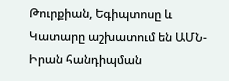Թուրքիան, Եգիպտոսը և Կատարը աշխատում են ԱՄՆ-Իրան հանդիպման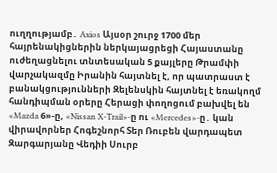ուղղությամբ․ Axios Այսօր շուրջ 1700 մեր հայրենակիցներին ներկայացրեցի Հայաստանը ուժեղացնելու տնտեսական 5 քայլերը Թրամփի վարչակազմը Իրանին հայտնել է, որ պատրաստ է բանակցությունների Զելենսկին հայտնել է եռակողմ հանդիպման օրերը Հերացի փողոցում բախվել են «Mazda 6»-ը, «Nissan X-Trail»-ը ու «Mercedes»-ը․ կան վիրավորներ Հոգեշնորհ Տեր Ռուբեն վարդապետ Զարգարյանը Վեդիի Սուրբ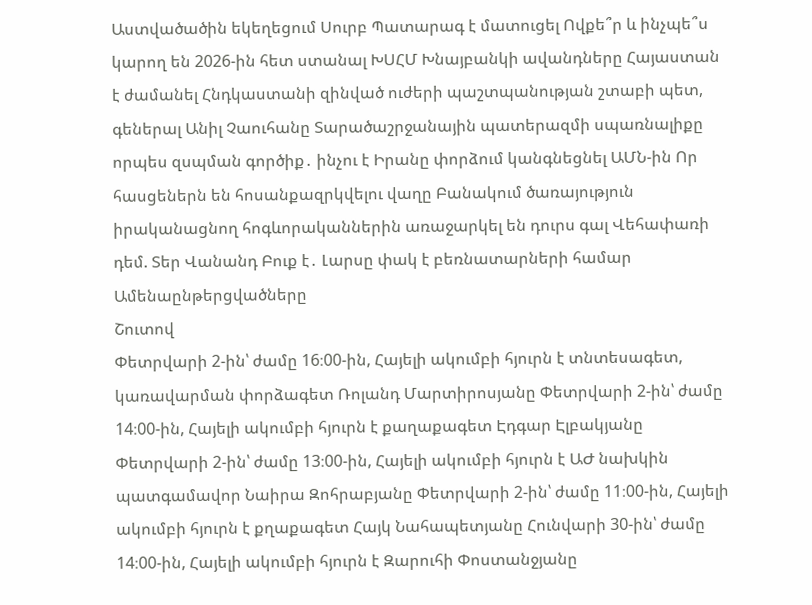Աստվածածին եկեղեցում Սուրբ Պատարագ է մատուցել Ովքե՞ր և ինչպե՞ս կարող են 2026-ին հետ ստանալ ԽՍՀՄ Խնայբանկի ավանդները Հայաստան է ժամանել Հնդկաստանի զինված ուժերի պաշտպանության շտաբի պետ, գեներալ Անիլ Չաուհանը Տարածաշրջանային պատերազմի սպառնալիքը որպես զսպման գործիք․ ինչու է Իրանը փորձում կանգնեցնել ԱՄՆ-ին Որ հասցեներն են հոսանքազրկվելու վաղը Բանակում ծառայություն իրականացնող հոգևորականներին առաջարկել են դուրս գալ Վեհափառի դեմ. Տեր Վանանդ Բուք է․ Լարսը փակ է բեռնատարների համար
Ամենաընթերցվածները
Շուտով
Փետրվարի 2-ին՝ ժամը 16։00-ին, Հայելի ակումբի հյուրն է տնտեսագետ, կառավարման փորձագետ Ռոլանդ Մարտիրոսյանը Փետրվարի 2-ին՝ ժամը 14։00-ին, Հայելի ակումբի հյուրն է քաղաքագետ Էդգար Էլբակյանը Փետրվարի 2-ին՝ ժամը 13։00-ին, Հայելի ակումբի հյուրն է ԱԺ նախկին պատգամավոր Նաիրա Զոհրաբյանը Փետրվարի 2-ին՝ ժամը 11։00-ին, Հայելի ակումբի հյուրն է քղաքագետ Հայկ Նահապետյանը Հունվարի 30-ին՝ ժամը 14։00-ին, Հայելի ակումբի հյուրն է Զարուհի Փոստանջյանը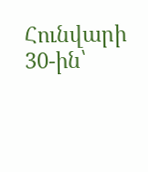Հունվարի 30-ին՝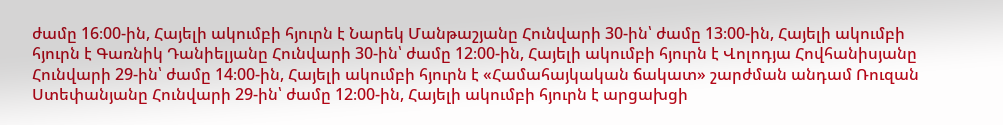ժամը 16։00-ին, Հայելի ակումբի հյուրն է Նարեկ Մանթաշյանը Հունվարի 30-ին՝ ժամը 13։00-ին, Հայելի ակումբի հյուրն է Գառնիկ Դանիելյանը Հունվարի 30-ին՝ ժամը 12։00-ին, Հայելի ակումբի հյուրն է Վոլոդյա Հովհանիսյանը Հունվարի 29-ին՝ ժամը 14։00-ին, Հայելի ակումբի հյուրն է «Համահայկական ճակատ» շարժման անդամ Ռուզան Ստեփանյանը Հունվարի 29-ին՝ ժամը 12։00-ին, Հայելի ակումբի հյուրն է արցախցի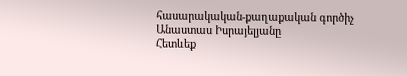հասարակական-քաղաքական գործիչ Անաստաս Իսրայելյանը
Հետևեք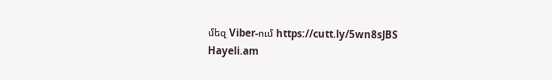մեզ Viber-ում https://cutt.ly/5wn8sJBS
Hayeli.am